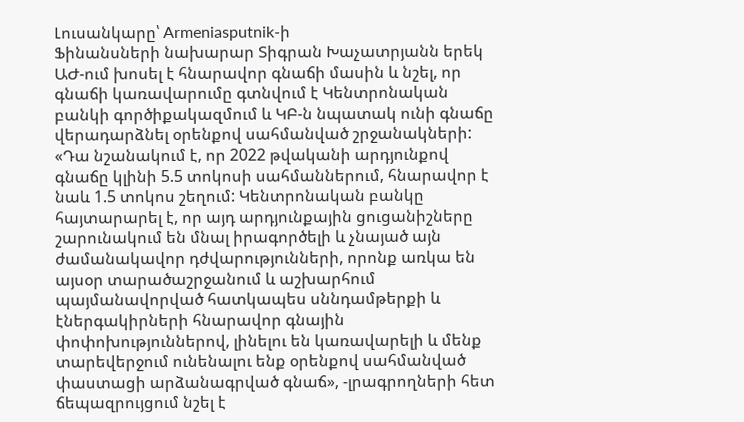Լուսանկարը՝ Armeniasputnik-ի
Ֆինանսների նախարար Տիգրան Խաչատրյանն երեկ ԱԺ-ում խոսել է հնարավոր գնաճի մասին և նշել, որ գնաճի կառավարումը գտնվում է Կենտրոնական բանկի գործիքակազմում և ԿԲ-ն նպատակ ունի գնաճը վերադարձնել օրենքով սահմանված շրջանակների:
«Դա նշանակում է, որ 2022 թվականի արդյունքով գնաճը կլինի 5.5 տոկոսի սահմաններում, հնարավոր է նաև 1.5 տոկոս շեղում: Կենտրոնական բանկը հայտարարել է, որ այդ արդյունքային ցուցանիշները շարունակում են մնալ իրագործելի և չնայած այն ժամանակավոր դժվարությունների, որոնք առկա են այսօր տարածաշրջանում և աշխարհում պայմանավորված հատկապես սննդամթերքի և էներգակիրների հնարավոր գնային փոփոխություններով, լինելու են կառավարելի և մենք տարեվերջում ունենալու ենք օրենքով սահմանված փաստացի արձանագրված գնաճ», -լրագրողների հետ ճեպազրույցում նշել է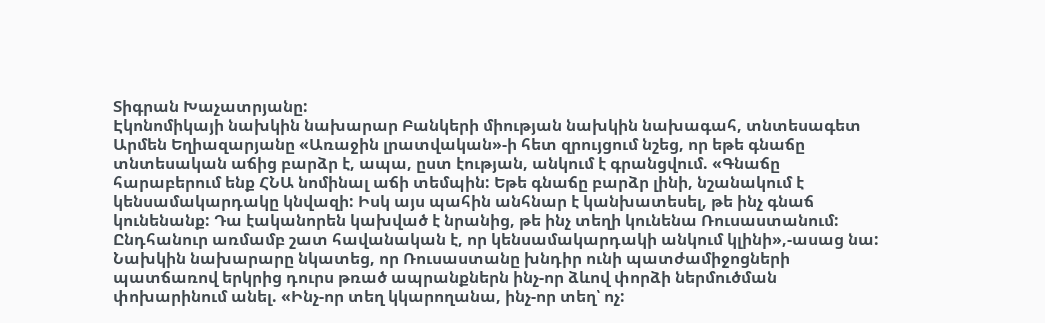Տիգրան Խաչատրյանը:
Էկոնոմիկայի նախկին նախարար Բանկերի միության նախկին նախագահ, տնտեսագետ Արմեն Եղիազարյանը «Առաջին լրատվական»-ի հետ զրույցում նշեց, որ եթե գնաճը տնտեսական աճից բարձր է, ապա, ըստ էության, անկում է գրանցվում. «Գնաճը հարաբերում ենք ՀՆԱ նոմինալ աճի տեմպին: Եթե գնաճը բարձր լինի, նշանակում է կենսամակարդակը կնվազի: Իսկ այս պահին անհնար է կանխատեսել, թե ինչ գնաճ կունենանք: Դա էականորեն կախված է նրանից, թե ինչ տեղի կունենա Ռուսաստանում: Ընդհանուր առմամբ շատ հավանական է, որ կենսամակարդակի անկում կլինի»,-ասաց նա:
Նախկին նախարարը նկատեց, որ Ռուսաստանը խնդիր ունի պատժամիջոցների պատճառով երկրից դուրս թռած ապրանքներն ինչ-որ ձևով փորձի ներմուծման փոխարինում անել. «Ինչ-որ տեղ կկարողանա, ինչ-որ տեղ՝ ոչ: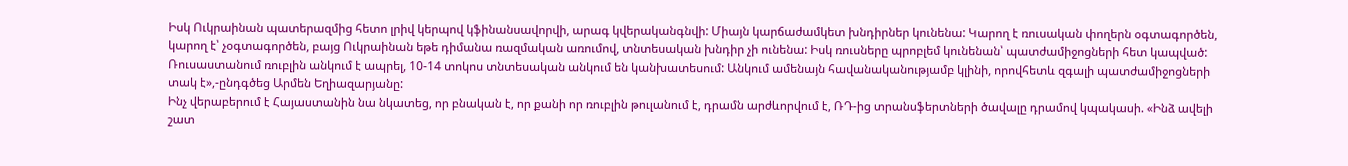Իսկ Ուկրաինան պատերազմից հետո լրիվ կերպով կֆինանսավորվի, արագ կվերականգնվի: Միայն կարճաժամկետ խնդիրներ կունենա: Կարող է ռուսական փողերն օգտագործեն, կարող է՝ չօգտագործեն, բայց Ուկրաինան եթե դիմանա ռազմական առումով, տնտեսական խնդիր չի ունենա: Իսկ ռուսները պրոբլեմ կունենան՝ պատժամիջոցների հետ կապված:
Ռուսաստանում ռուբլին անկում է ապրել, 10-14 տոկոս տնտեսական անկում են կանխատեսում: Անկում ամենայն հավանականությամբ կլինի, որովհետև զգալի պատժամիջոցների տակ է»,-ընդգծեց Արմեն Եղիազարյանը:
Ինչ վերաբերում է Հայաստանին նա նկատեց, որ բնական է, որ քանի որ ռուբլին թուլանում է, դրամն արժևորվում է, ՌԴ-ից տրանսֆերտների ծավալը դրամով կպակասի. «Ինձ ավելի շատ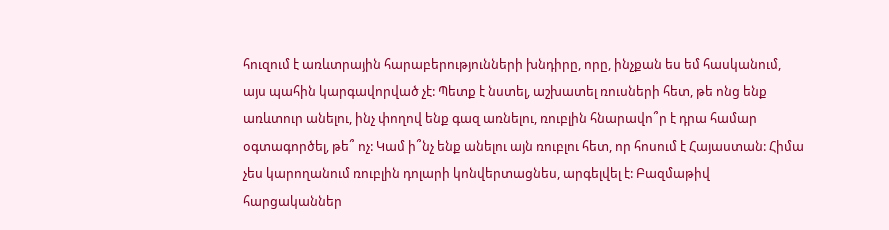հուզում է առևտրային հարաբերությունների խնդիրը, որը, ինչքան ես եմ հասկանում, այս պահին կարգավորված չէ: Պետք է նստել, աշխատել ռուսների հետ, թե ոնց ենք առևտուր անելու, ինչ փողով ենք գազ առնելու, ռուբլին հնարավո՞ր է դրա համար օգտագործել, թե՞ ոչ: Կամ ի՞նչ ենք անելու այն ռուբլու հետ, որ հոսում է Հայաստան: Հիմա չես կարողանում ռուբլին դոլարի կոնվերտացնես, արգելվել է: Բազմաթիվ հարցականներ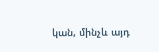կան, մինչև այդ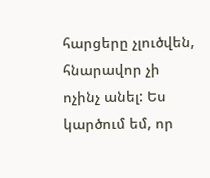հարցերը չլուծվեն, հնարավոր չի ոչինչ անել: Ես կարծում եմ, որ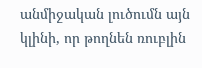անմիջական լուծումն այն կլինի, որ թողնեն ռուբլին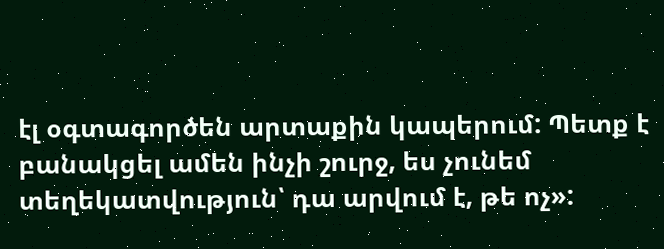էլ օգտագործեն արտաքին կապերում: Պետք է բանակցել ամեն ինչի շուրջ, ես չունեմ տեղեկատվություն՝ դա արվում է, թե ոչ»: